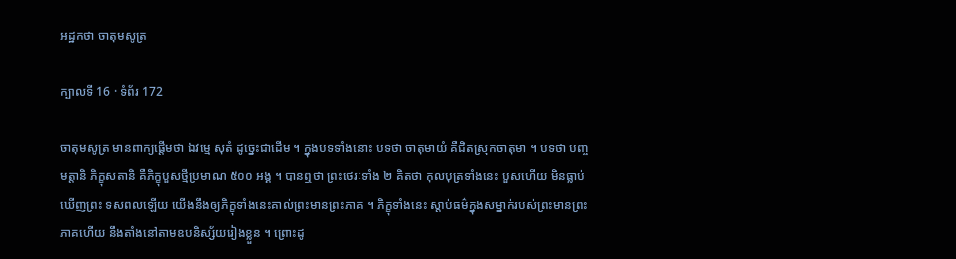អដ្ឋកថា ចាតុមសូត្រ

ក្បាលទី 16 · ទំព័រ 172

ចាតុមសូត្រ មានពាក្យផ្តើមថា ឯវម្មេ សុតំ ដូច្នេះជាដើម ។ ក្នុងបទទាំងនោះ បទថា ចាតុមាយំ គឺជិតស្រុកចាតុមា ។ បទថា បញ្ចមត្តានិ ភិក្ខុសតានិ គឺភិក្ខុបួសថ្មីប្រមាណ ៥០០ អង្គ ។ បានឮថា ព្រះថេរៈទាំង ២ គិតថា កុលបុត្រទាំងនេះ បួសហើយ មិនធ្លាប់ឃើញព្រះ ទសពលឡើយ យើងនឹងឲ្យភិក្ខុទាំងនេះគាល់ព្រះមានព្រះភាគ ។ ភិក្ខុទាំងនេះ ស្តាប់ធម៌ក្នុងសម្នាក់របស់ព្រះមានព្រះភាគហើយ នឹងតាំងនៅតាមឧបនិស្ស័យរៀងខ្លួន ។ ព្រោះដូ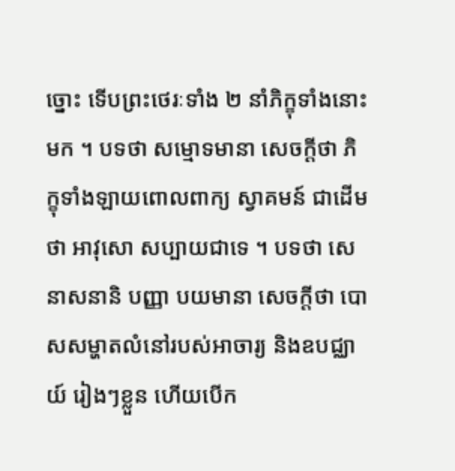ច្នោះ ទើបព្រះថេរៈទាំង ២ នាំភិក្ខុទាំងនោះ មក ។ បទថា សម្មោទមានា សេចក្តីថា ភិក្ខុទាំងឡាយពោលពាក្យ ស្វាគមន៍ ជាដើមថា អាវុសោ សប្បាយជាទេ ។ បទថា សេនាសនានិ បញ្ញា បយមានា សេចក្តីថា បោសសម្ហាតលំនៅរបស់អាចារ្យ និងឧបជ្ឈាយ៍ រៀងៗខ្លួន ហើយបើក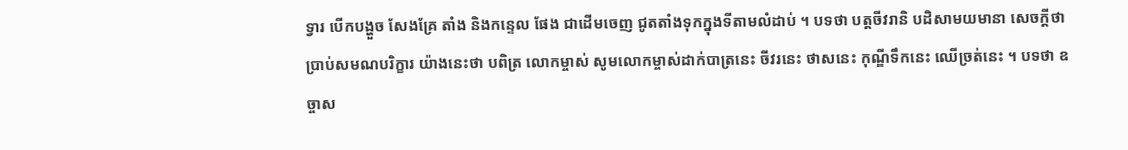ទ្វារ បើកបង្ហួច សែងគ្រែ តាំង និងកន្ទេល ផែង ជាដើមចេញ ជូតតាំងទុកក្នុងទីតាមលំដាប់ ។ បទថា បត្តចីវរានិ បដិសាមយមានា សេចក្តីថា ប្រាប់សមណបរិក្ខារ យ៉ាងនេះថា បពិត្រ លោកម្ចាស់ សូមលោកម្ចាស់ដាក់បាត្រនេះ ចីវរនេះ ថាសនេះ កុណ្ឌីទឹកនេះ ឈើច្រត់នេះ ។ បទថា ឧច្ចាស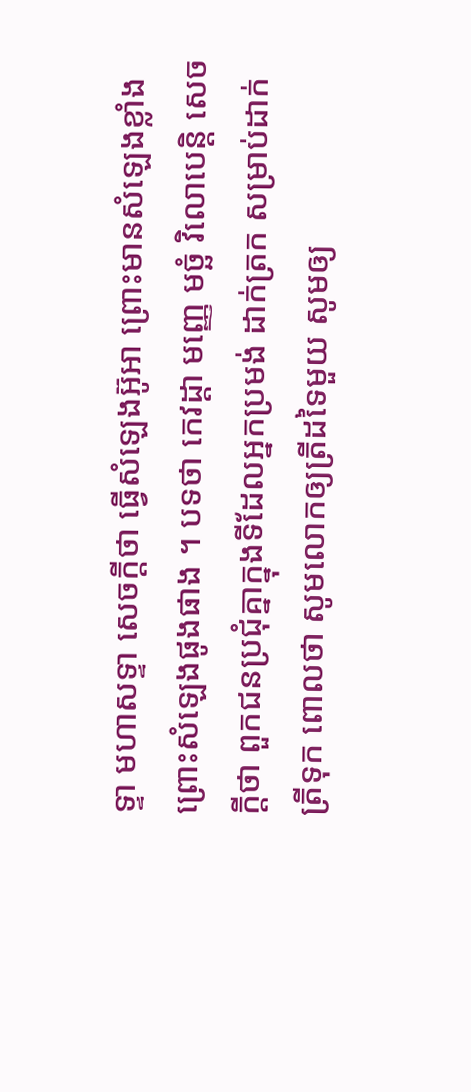ទ្ទា មហាសទ្ទា សេចក្តីថា ធ្វើសំឡេងអ៊ូអា ព្រោះមានសំឡេងខ្លាំង ព្រោះសំឡេងផូងផាង ។ បទថា កេវដ្តា មញ្ញេ មច្ឆំ វិលោបេន្តិ សេចក្តីថា ពួកជនប្រជុំគ្នាក្នុងទីដែលអ្នកប្រមង់ ដាក់ត្រក សម្រាប់ដាក់ត្រីទុក ពោលថា សូមលោកឲ្យត្រីដទៃមួយ សូមឲ្យ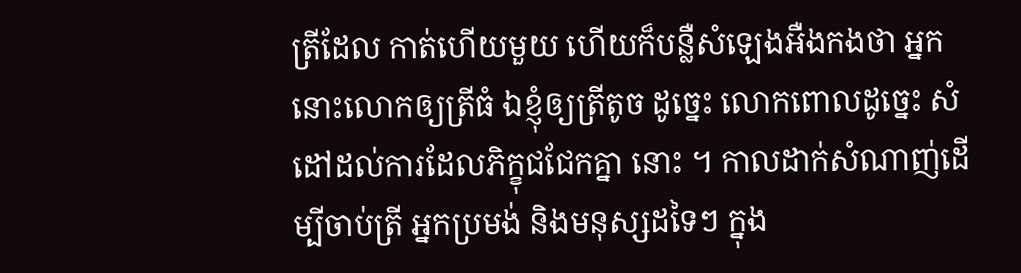ត្រីដែល កាត់ហើយមួយ ហើយក៏បន្លឺសំឡេងអឺងកងថា អ្នកនោះលោកឲ្យត្រីធំ ឯខ្ញុំឲ្យត្រីតូច ដូច្នេះ លោកពោលដូច្នេះ សំដៅដល់ការដែលភិក្ខុជជែកគ្នា នោះ ។ កាលដាក់សំណាញ់ដើម្បីចាប់ត្រី អ្នកប្រមង់ និងមនុស្សដទៃៗ ក្នុង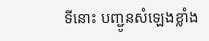ទីនោះ បញ្ជូនសំឡេងខ្លាំង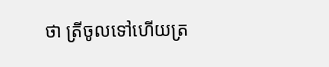ថា ត្រីចូលទៅហើយត្រ